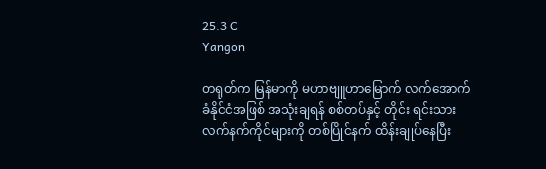25.3 C
Yangon

တရုတ်က မြန်မာကို မဟာဗျူဟာမြောက် လက်အောက်ခံနိုင်ငံအဖြစ် အသုံးချရန် စစ်တပ်နှင့် တိုင်း ရင်းသားလက်နက်ကိုင်များကို တစ်ပြိုင်နက် ထိန်းချုပ်နေပြီး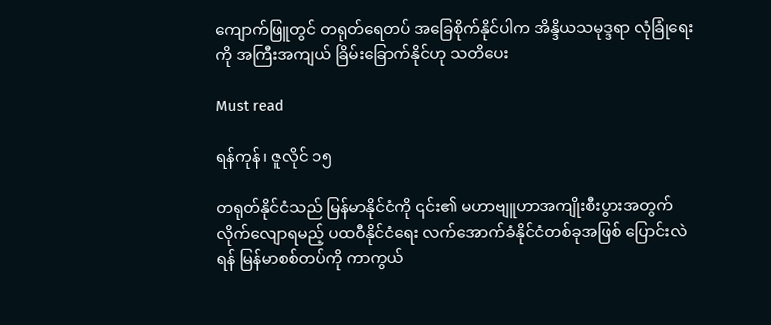ကျောက်ဖြူတွင် တရုတ်ရေတပ် အခြေစိုက်နိုင်ပါက အိန္ဒိယသမုဒ္ဒရာ လုံခြုံရေးကို အကြီးအကျယ် ခြိမ်းခြောက်နိုင်ဟု သတိပေး

Must read

ရန်ကုန်၊ ဇူလိုင် ၁၅

တရုတ်နိုင်ငံသည် မြန်မာနိုင်ငံကို ၎င်း၏ မဟာဗျူဟာအကျိုးစီးပွားအတွက် လိုက်လျောရမည့် ပထဝီနိုင်ငံရေး လက်အောက်ခံနိုင်ငံတစ်ခုအဖြစ် ပြောင်းလဲရန် မြန်မာစစ်တပ်ကို ကာကွယ်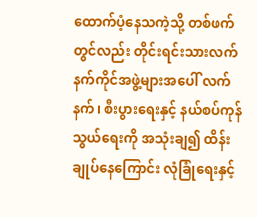ထောက်ပံ့နေသကဲ့သို့ တစ်ဖက်တွင်လည်း တိုင်းရင်းသားလက်နက်ကိုင်အဖွဲ့များအပေါ် လက်နက်၊ စီးပွားရေးနှင့် နယ်စပ်ကုန်သွယ်ရေးကို အသုံးချ၍ ထိန်းချုပ်နေကြောင်း လုံခြုံရေးနှင့်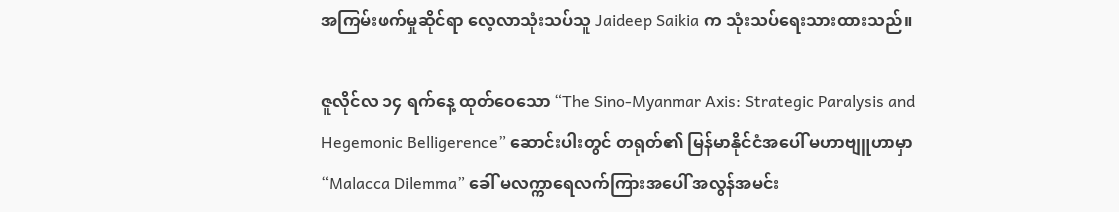အကြမ်းဖက်မှုဆိုင်ရာ လေ့လာသုံးသပ်သူ Jaideep Saikia က သုံးသပ်ရေးသားထားသည်။

ဇူလိုင်လ ၁၄ ရက်နေ့ ထုတ်ဝေသော “The Sino-Myanmar Axis: Strategic Paralysis and Hegemonic Belligerence” ဆောင်းပါးတွင် တရုတ်၏ မြန်မာနိုင်ငံအပေါ် မဟာဗျူဟာမှာ “Malacca Dilemma” ခေါ် မလက္ကာရေလက်ကြားအပေါ် အလွန်အမင်း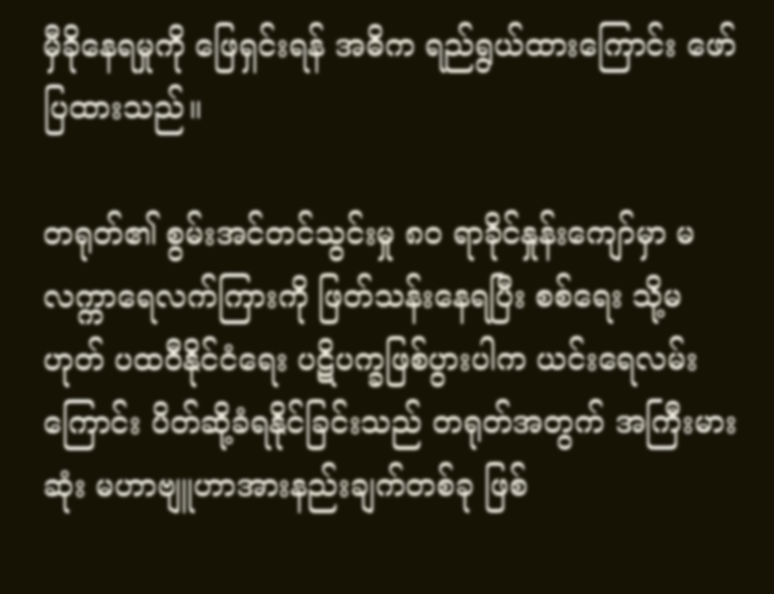မှီခိုနေရမှုကို ဖြေရှင်းရန် အဓိက ရည်ရွယ်ထားကြောင်း ဖော်ပြထားသည်။

တရုတ်၏ စွမ်းအင်တင်သွင်းမှု ၈၀ ရာခိုင်နှုန်းကျော်မှာ မလက္ကာရေလက်ကြားကို ဖြတ်သန်းနေရပြီး စစ်ရေး သို့မဟုတ် ပထဝီနိုင်ငံရေး ပဋိပက္ခဖြစ်ပွားပါက ယင်းရေလမ်းကြောင်း ပိတ်ဆို့ခံရနိုင်ခြင်းသည် တရုတ်အတွက် အကြီးမားဆုံး မဟာဗျူဟာအားနည်းချက်တစ်ခု ဖြစ်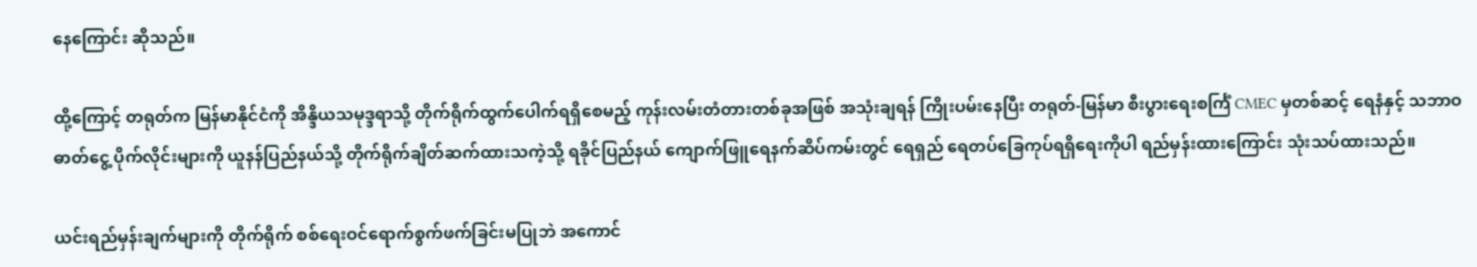နေကြောင်း ဆိုသည်။

ထို့ကြောင့် တရုတ်က မြန်မာနိုင်ငံကို အိန္ဒိယသမုဒ္ဒရာသို့ တိုက်ရိုက်ထွက်ပေါက်ရရှိစေမည့် ကုန်းလမ်းတံတားတစ်ခုအဖြစ် အသုံးချရန် ကြိုးပမ်းနေပြီး တရုတ်-မြန်မာ စီးပွားရေးစင်္ကြံ CMEC မှတစ်ဆင့် ရေနံနှင့် သဘာဝဓာတ်ငွေ့ ပိုက်လိုင်းများကို ယူနန်ပြည်နယ်သို့ တိုက်ရိုက်ချိတ်ဆက်ထားသကဲ့သို့ ရခိုင်ပြည်နယ် ကျောက်ဖြူရေနက်ဆိပ်ကမ်းတွင် ရေရှည် ရေတပ်ခြေကုပ်ရရှိရေးကိုပါ ရည်မှန်းထားကြောင်း သုံးသပ်ထားသည်။

ယင်းရည်မှန်းချက်များကို တိုက်ရိုက် စစ်ရေးဝင်ရောက်စွက်ဖက်ခြင်းမပြုဘဲ အကောင်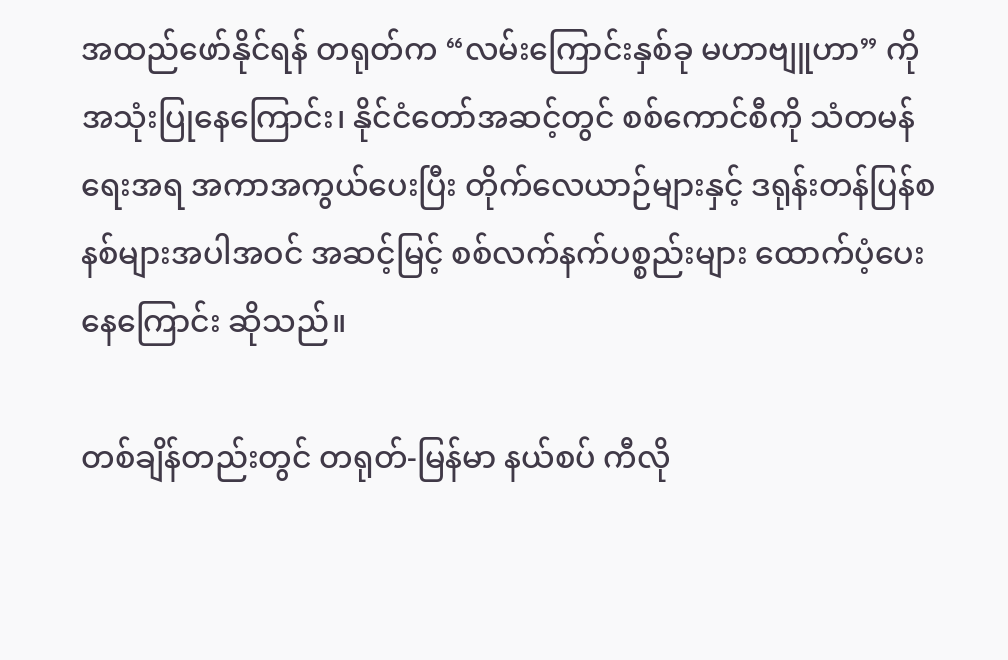အထည်ဖော်နိုင်ရန် တရုတ်က “လမ်းကြောင်းနှစ်ခု မဟာဗျူဟာ” ကို အသုံးပြုနေကြောင်း၊ နိုင်ငံတော်အဆင့်တွင် စစ်ကောင်စီကို သံတမန်ရေးအရ အကာအကွယ်ပေးပြီး တိုက်လေယာဉ်များနှင့် ဒရုန်းတန်ပြန်စနစ်များအပါအဝင် အဆင့်မြင့် စစ်လက်နက်ပစ္စည်းများ ထောက်ပံ့ပေးနေကြောင်း ဆိုသည်။

တစ်ချိန်တည်းတွင် တရုတ်-မြန်မာ နယ်စပ် ကီလို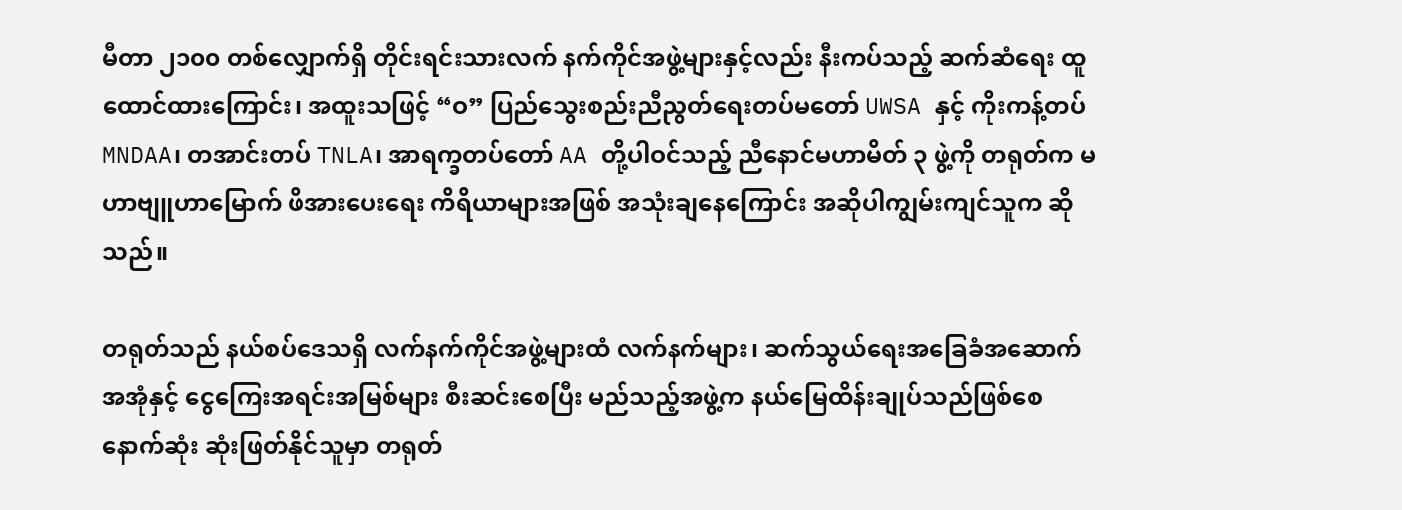မီတာ ၂၁၀၀ တစ်လျှောက်ရှိ တိုင်းရင်းသားလက် နက်ကိုင်အဖွဲ့များနှင့်လည်း နီးကပ်သည့် ဆက်ဆံရေး ထူထောင်ထားကြောင်း၊ အထူးသဖြင့် “ဝ” ပြည်သွေးစည်းညီညွတ်ရေးတပ်မတော် UWSA နှင့် ကိုးကန့်တပ် MNDAA၊ တအာင်းတပ် TNLA၊ အာရက္ခတပ်တော် AA တို့ပါဝင်သည့် ညီနောင်မဟာမိတ် ၃ ဖွဲ့ကို တရုတ်က မဟာဗျူဟာမြောက် ဖိအားပေးရေး ကိရိယာများအဖြစ် အသုံးချနေကြောင်း အဆိုပါကျွမ်းကျင်သူက ဆိုသည်။

တရုတ်သည် နယ်စပ်ဒေသရှိ လက်နက်ကိုင်အဖွဲ့များထံ လက်နက်များ၊ ဆက်သွယ်ရေးအခြေခံအဆောက်အအုံနှင့် ငွေကြေးအရင်းအမြစ်များ စီးဆင်းစေပြီး မည်သည့်အဖွဲ့က နယ်မြေထိန်းချုပ်သည်ဖြစ်စေ နောက်ဆုံး ဆုံးဖြတ်နိုင်သူမှာ တရုတ်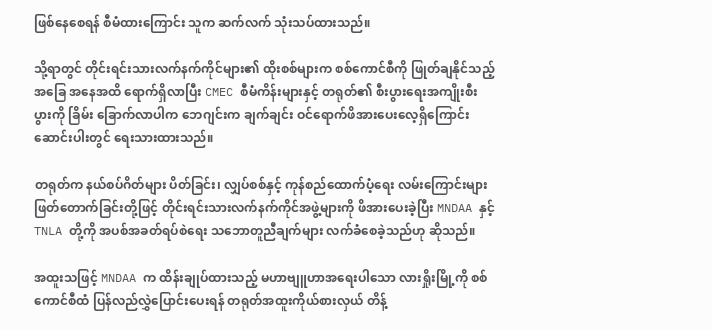ဖြစ်နေစေရန် စီမံထားကြောင်း သူက ဆက်လက် သုံးသပ်ထားသည်။

သို့ရာတွင် တိုင်းရင်းသားလက်နက်ကိုင်များ၏ ထိုးစစ်များက စစ်ကောင်စီကို ဖြုတ်ချနိုင်သည့် အခြေ အနေအထိ ရောက်ရှိလာပြီး CMEC စီမံကိန်းများနှင့် တရုတ်၏ စီးပွားရေးအကျိုးစီးပွားကို ခြိမ်း ခြောက်လာပါက ဘေဂျင်းက ချက်ချင်း ဝင်ရောက်ဖိအားပေးလေ့ရှိကြောင်း ဆောင်းပါးတွင် ရေးသားထားသည်။

တရုတ်က နယ်စပ်ဂိတ်များ ပိတ်ခြင်း၊ လျှပ်စစ်နှင့် ကုန်စည်ထောက်ပံ့ရေး လမ်းကြောင်းများ ဖြတ်တောက်ခြင်းတို့ဖြင့် တိုင်းရင်းသားလက်နက်ကိုင်အဖွဲ့များကို ဖိအားပေးခဲ့ပြီး MNDAA နှင့် TNLA တို့ကို အပစ်အခတ်ရပ်စဲရေး သဘောတူညီချက်များ လက်ခံစေခဲ့သည်ဟု ဆိုသည်။

အထူးသဖြင့် MNDAA က ထိန်းချုပ်ထားသည့် မဟာဗျူဟာအရေးပါသော လားရှိုးမြို့ကို စစ်ကောင်စီထံ ပြန်လည်လွှဲပြောင်းပေးရန် တရုတ်အထူးကိုယ်စားလှယ် တိန့်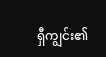ရှီကျွင်း၏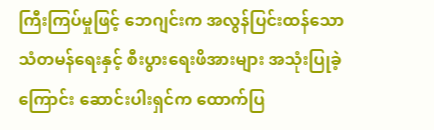ကြီးကြပ်မှုဖြင့် ဘေဂျင်းက အလွန်ပြင်းထန်သော သံတမန်ရေးနှင့် စီးပွားရေးဖိအားများ အသုံးပြုခဲ့ကြောင်း ဆောင်းပါးရှင်က ထောက်ပြ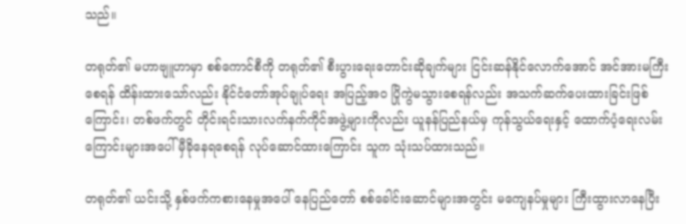သည်။

တရုတ်၏ မဟာဗျူဟာမှာ စစ်ကောင်စီကို တရုတ်၏ စီးပွားရေးတောင်းဆိုချက်များ ငြင်းဆန်နိုင်လောက်အောင် အင်အားမကြီးစေရန် ထိန်းထားသော်လည်း နိုင်ငံတော်အုပ်ချုပ်ရေး အပြည့်အဝ ပြိုကွဲမသွားစေရန်လည်း အသက်ဆက်ပေးထားခြင်းဖြစ်ကြောင်း၊ တစ်ဖက်တွင် တိုင်းရင်းသားလက်နက်ကိုင်အဖွဲ့များကိုလည်း ယူနန်ပြည်နယ်မှ ကုန်သွယ်ရေးနှင့် ထောက်ပံ့ရေးလမ်းကြောင်းများအပေါ် မှီခိုနေရစေရန် လုပ်ဆောင်ထားကြောင်း သူက သုံးသပ်ထားသည်။

တရုတ်၏ ယင်းသို့ နှစ်ဖက်ကစားနေမှုအပေါ် နေပြည်တော် စစ်ခေါင်းဆောင်များအတွင်း မကျေနပ်မှုများ ကြီးထွားလာနေပြီး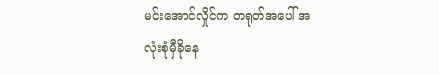မင်းအောင်လှိုင်က တရုတ်အပေါ် အလုံးစုံမှီခိုနေ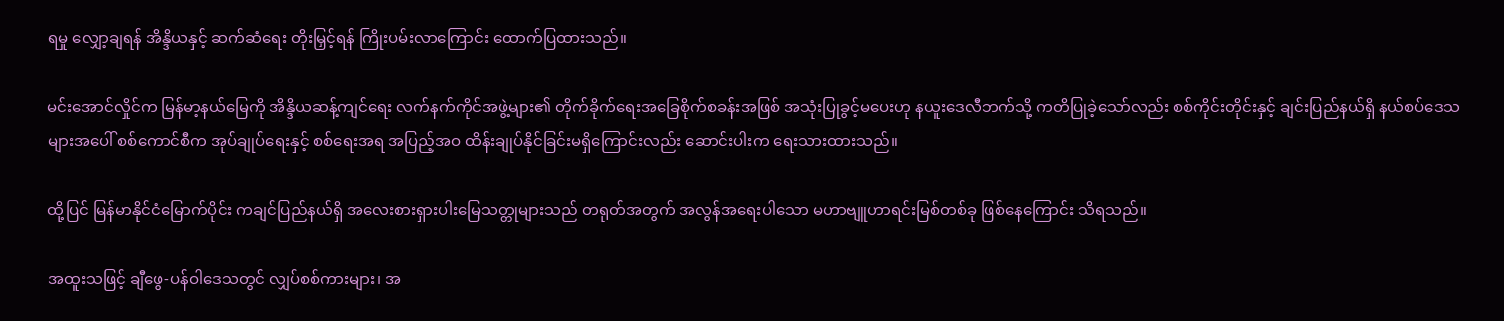ရမှု လျှော့ချရန် အိန္ဒိယနှင့် ဆက်ဆံရေး တိုးမြှင့်ရန် ကြိုးပမ်းလာကြောင်း ထောက်ပြထားသည်။

မင်းအောင်လှိုင်က မြန်မာ့နယ်မြေကို အိန္ဒိယဆန့်ကျင်ရေး လက်နက်ကိုင်အဖွဲ့များ၏ တိုက်ခိုက်ရေးအခြေစိုက်စခန်းအဖြစ် အသုံးပြုခွင့်မပေးဟု နယူးဒေလီဘက်သို့ ကတိပြုခဲ့သော်လည်း စစ်ကိုင်းတိုင်းနှင့် ချင်းပြည်နယ်ရှိ နယ်စပ်ဒေသများအပေါ် စစ်ကောင်စီက အုပ်ချုပ်ရေးနှင့် စစ်ရေးအရ အပြည့်အဝ ထိန်းချုပ်နိုင်ခြင်းမရှိကြောင်းလည်း ဆောင်းပါးက ရေးသားထားသည်။

ထို့ပြင် မြန်မာနိုင်ငံမြောက်ပိုင်း ကချင်ပြည်နယ်ရှိ အလေးစားရှားပါးမြေသတ္တုများသည် တရုတ်အတွက် အလွန်အရေးပါသော မဟာဗျူဟာရင်းမြစ်တစ်ခု ဖြစ်နေကြောင်း သိရသည်။

အထူးသဖြင့် ချီဖွေ-ပန်ဝါဒေသတွင် လျှပ်စစ်ကားများ၊ အ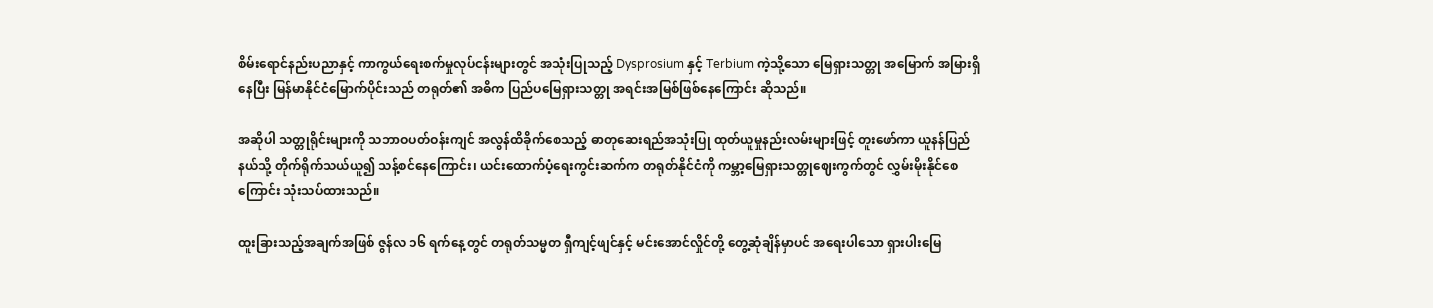စိမ်းရောင်နည်းပညာနှင့် ကာကွယ်ရေးစက်မှုလုပ်ငန်းများတွင် အသုံးပြုသည့် Dysprosium နှင့် Terbium ကဲ့သို့သော မြေရှားသတ္တု အမြောက် အမြားရှိနေပြီး မြန်မာနိုင်ငံမြောက်ပိုင်းသည် တရုတ်၏ အဓိက ပြည်ပမြေရှားသတ္တု အရင်းအမြစ်ဖြစ်နေကြောင်း ဆိုသည်။

အဆိုပါ သတ္တုရိုင်းများကို သဘာဝပတ်ဝန်းကျင် အလွန်ထိခိုက်စေသည့် ဓာတုဆေးရည်အသုံးပြု ထုတ်ယူမှုနည်းလမ်းများဖြင့် တူးဖော်ကာ ယူနန်ပြည်နယ်သို့ တိုက်ရိုက်သယ်ယူ၍ သန့်စင်နေကြောင်း၊ ယင်းထောက်ပံ့ရေးကွင်းဆက်က တရုတ်နိုင်ငံကို ကမ္ဘာ့မြေရှားသတ္တုဈေးကွက်တွင် လွှမ်းမိုးနိုင်စေကြောင်း သုံးသပ်ထားသည်။

ထူးခြားသည့်အချက်အဖြစ် ဇွန်လ ၁၆ ရက်နေ့တွင် တရုတ်သမ္မတ ရှီကျင့်ဖျင်နှင့် မင်းအောင်လှိုင်တို့ တွေ့ဆုံချိန်မှာပင် အရေးပါသော ရှားပါးမြေ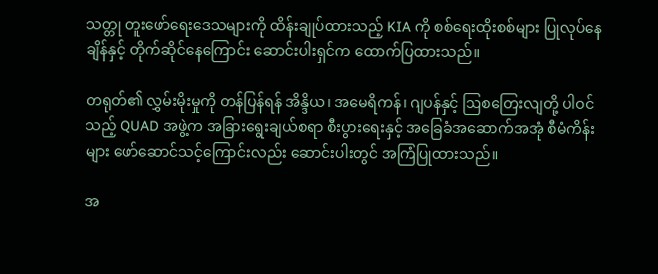သတ္တု တူးဖော်ရေးဒေသများကို ထိန်းချုပ်ထားသည့် KIA ကို စစ်ရေးထိုးစစ်များ ပြုလုပ်နေချိန်နှင့် တိုက်ဆိုင်နေကြောင်း ဆောင်းပါးရှင်က ထောက်ပြထားသည်။

တရုတ်၏ လွှမ်းမိုးမှုကို တန်ပြန်ရန် အိန္ဒိယ၊ အမေရိကန်၊ ဂျပန်နှင့် ဩစတြေးလျတို့ ပါဝင်သည့် QUAD အဖွဲ့က အခြားရွေးချယ်စရာ စီးပွားရေးနှင့် အခြေခံအဆောက်အအုံ စီမံကိန်းများ ဖော်ဆောင်သင့်ကြောင်းလည်း ဆောင်းပါးတွင် အကြံပြုထားသည်။

အ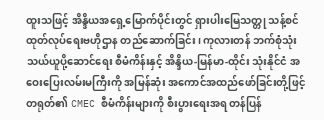ထူးသဖြင့် အိန္ဒိယအရှေ့မြောက်ပိုင်းတွင် ရှားပါးမြေသတ္တု သန့်စင်ထုတ်လုပ်ရေးဗဟိုဌာန တည်ဆောက်ခြင်း၊ ကုလားတန် ဘက်စုံသုံးသယ်ယူပို့ဆောင်ရေး စီမံကိန်းနှင့် အိန္ဒိယ-မြန်မာ-ထိုင်း သုံးနိုင်ငံ အဝေးပြေးလမ်းမကြီးကို အမြန်ဆုံး အကောင်အထည်ဖော်ခြင်းတို့ဖြင့် တရုတ်၏ CMEC စီမံကိန်းများကို စီးပွားရေးအရ တန်ပြန်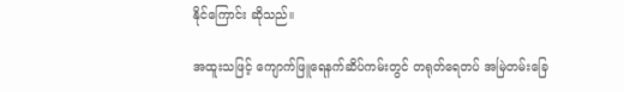နိုင်ကြောင်း ဆိုသည်။

အထူးသဖြင့် ကျောက်ဖြူရေနက်ဆိပ်ကမ်းတွင် တရုတ်ရေတပ် အမြဲတမ်းခြေ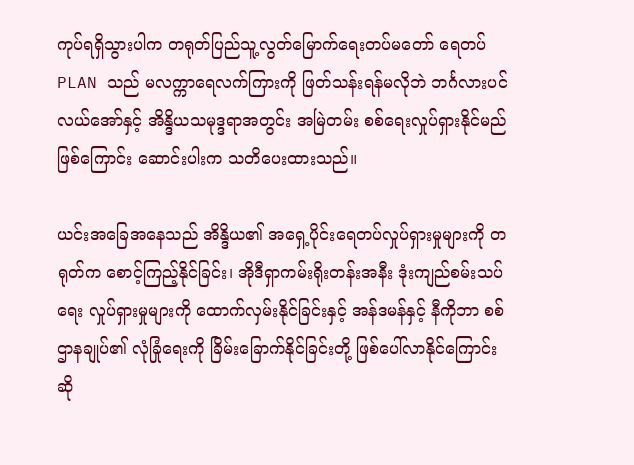ကုပ်ရရှိသွားပါက တရုတ်ပြည်သူ့လွတ်မြောက်ရေးတပ်မတော် ရေတပ် PLAN သည် မလက္ကာရေလက်ကြားကို ဖြတ်သန်းရန်မလိုဘဲ ဘင်္ဂလားပင်လယ်အော်နှင့် အိန္ဒိယသမုဒ္ဒရာအတွင်း အမြဲတမ်း စစ်ရေးလှုပ်ရှားနိုင်မည်ဖြစ်ကြောင်း ဆောင်းပါးက သတိပေးထားသည်။

ယင်းအခြေအနေသည် အိန္ဒိယ၏ အရှေ့ပိုင်းရေတပ်လှုပ်ရှားမှုများကို တရုတ်က စောင့်ကြည့်နိုင်ခြင်း၊ အိုဒီရှာကမ်းရိုးတန်းအနီး ဒုံးကျည်စမ်းသပ်ရေး လှုပ်ရှားမှုများကို ထောက်လှမ်းနိုင်ခြင်းနှင့် အန်ဒမန်နှင့် နီကိုဘာ စစ်ဌာနချုပ်၏ လုံခြုံရေးကို ခြိမ်းခြောက်နိုင်ခြင်းတို့ ဖြစ်ပေါ်လာနိုင်ကြောင်း ဆို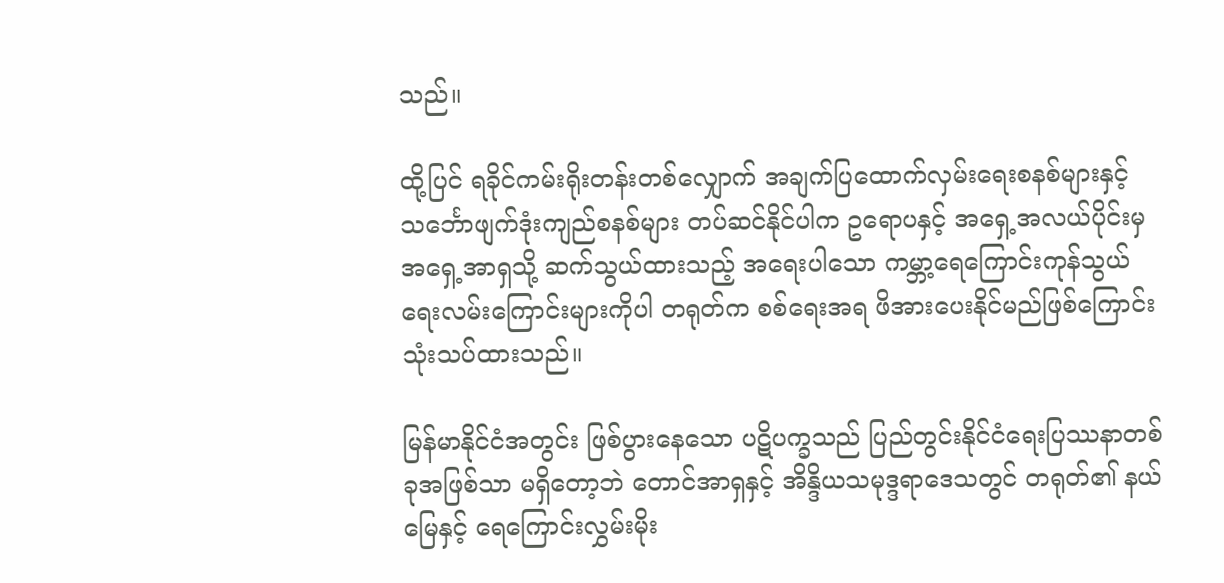သည်။

ထို့ပြင် ရခိုင်ကမ်းရိုးတန်းတစ်လျှောက် အချက်ပြထောက်လှမ်းရေးစနစ်များနှင့် သင်္ဘောဖျက်ဒုံးကျည်စနစ်များ တပ်ဆင်နိုင်ပါက ဥရောပနှင့် အရှေ့အလယ်ပိုင်းမှ အရှေ့အာရှသို့ ဆက်သွယ်ထားသည့် အရေးပါသော ကမ္ဘာ့ရေကြောင်းကုန်သွယ်ရေးလမ်းကြောင်းများကိုပါ တရုတ်က စစ်ရေးအရ ဖိအားပေးနိုင်မည်ဖြစ်ကြောင်း သုံးသပ်ထားသည်။

မြန်မာနိုင်ငံအတွင်း ဖြစ်ပွားနေသော ပဋိပက္ခသည် ပြည်တွင်းနိုင်ငံရေးပြဿနာတစ်ခုအဖြစ်သာ မရှိတော့ဘဲ တောင်အာရှနှင့် အိန္ဒိယသမုဒ္ဒရာဒေသတွင် တရုတ်၏ နယ်မြေနှင့် ရေကြောင်းလွှမ်းမိုး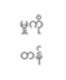မှုကို တန်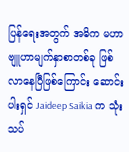ပြန်ရေးအတွက် အဓိက မဟာဗျူဟာမျက်နှာစာတစ်ခု ဖြစ်လာနေပြီဖြစ်ကြောင်း ဆောင်းပါးရှင် Jaideep Saikia က သုံးသပ်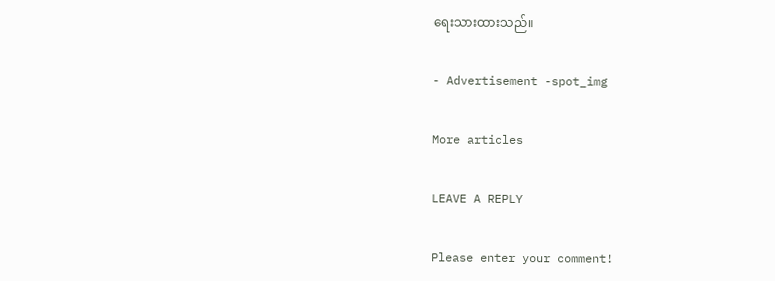ရေးသားထားသည်။

- Advertisement -spot_img

More articles

LEAVE A REPLY

Please enter your comment!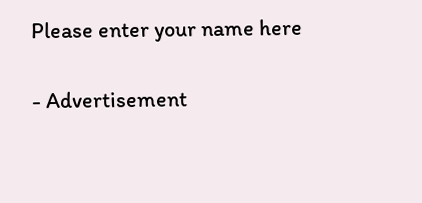Please enter your name here

- Advertisement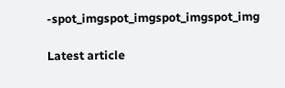-spot_imgspot_imgspot_imgspot_img

Latest article